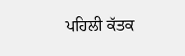ਪਹਿਲੀ ਕੱਤਕ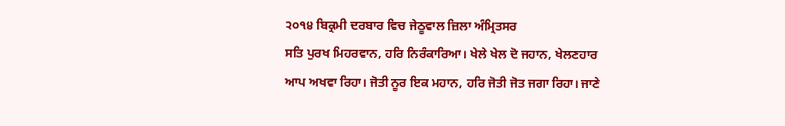੨੦੧੪ ਬਿਕ੍ਰਮੀ ਦਰਬਾਰ ਵਿਚ ਜੇਠੂਵਾਲ ਜ਼ਿਲਾ ਅੰਮ੍ਰਿਤਸਰ
ਸਤਿ ਪੁਰਖ ਮਿਹਰਵਾਨ, ਹਰਿ ਨਿਰੰਕਾਰਿਆ। ਖੇਲੇ ਖੇਲ ਦੋ ਜਹਾਨ, ਖੇਲਣਹਾਰ ਆਪ ਅਖਵਾ ਰਿਹਾ। ਜੋਤੀ ਨੂਰ ਇਕ ਮਹਾਨ, ਹਰਿ ਜੋਤੀ ਜੋਤ ਜਗਾ ਰਿਹਾ। ਜਾਣੇ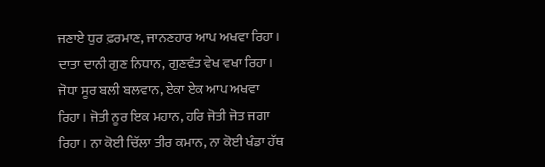ਜਣਾਏ ਧੁਰ ਫ਼ਰਮਾਣ, ਜਾਨਣਹਾਰ ਆਪ ਅਖਵਾ ਰਿਹਾ। ਦਾਤਾ ਦਾਨੀ ਗੁਣ ਨਿਧਾਨ, ਗੁਣਵੰਤ ਵੇਖ ਵਖਾ ਰਿਹਾ। ਜੋਧਾ ਸੂਰ ਬਲੀ ਬਲਵਾਨ, ਏਕਾ ਏਕ ਆਪ ਅਖਵਾ ਰਿਹਾ। ਜੋਤੀ ਨੂਰ ਇਕ ਮਹਾਨ, ਹਰਿ ਜੋਤੀ ਜੋਤ ਜਗਾ ਰਿਹਾ। ਨਾ ਕੋਈ ਚਿੱਲਾ ਤੀਰ ਕਮਾਨ, ਨਾ ਕੋਈ ਖੰਡਾ ਹੱਥ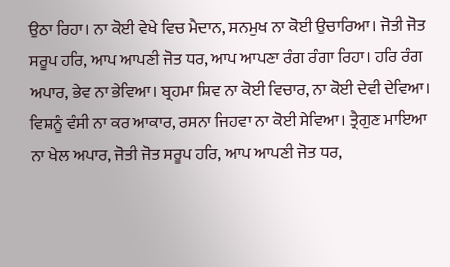ਉਠਾ ਰਿਹਾ। ਨਾ ਕੋਈ ਵੇਖੇ ਵਿਚ ਮੈਦਾਨ, ਸਨਮੁਖ ਨਾ ਕੋਈ ਉਚਾਰਿਆ। ਜੋਤੀ ਜੋਤ ਸਰੂਪ ਹਰਿ, ਆਪ ਆਪਣੀ ਜੋਤ ਧਰ, ਆਪ ਆਪਣਾ ਰੰਗ ਰੰਗਾ ਰਿਹਾ। ਹਰਿ ਰੰਗ ਅਪਾਰ, ਭੇਵ ਨਾ ਭੇਵਿਆ। ਬ੍ਰਹਮਾ ਸ਼ਿਵ ਨਾ ਕੋਈ ਵਿਚਾਰ, ਨਾ ਕੋਈ ਦੇਵੀ ਦੇਵਿਆ। ਵਿਸ਼ਨੂੰ ਵੰਸੀ ਨਾ ਕਰ ਆਕਾਰ, ਰਸਨਾ ਜਿਹਵਾ ਨਾ ਕੋਈ ਸੇਵਿਆ। ਤ੍ਰੈਗੁਣ ਮਾਇਆ ਨਾ ਖੇਲ ਅਪਾਰ, ਜੋਤੀ ਜੋਤ ਸਰੂਪ ਹਰਿ, ਆਪ ਆਪਣੀ ਜੋਤ ਧਰ,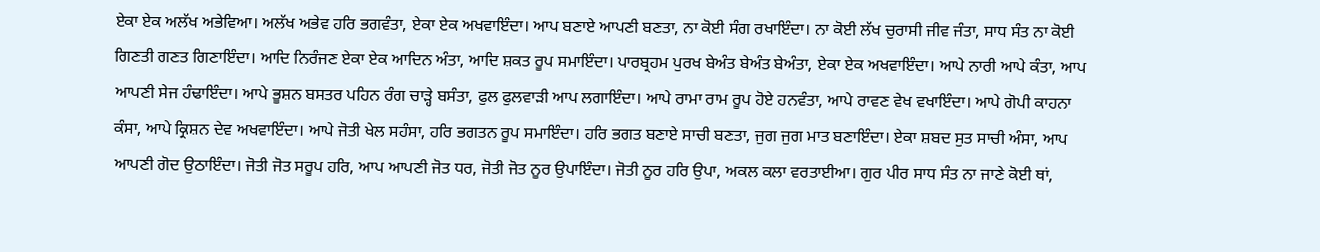ਏਕਾ ਏਕ ਅਲੱਖ ਅਭੇਵਿਆ। ਅਲੱਖ ਅਭੇਵ ਹਰਿ ਭਗਵੰਤਾ, ਏਕਾ ਏਕ ਅਖਵਾਇੰਦਾ। ਆਪ ਬਣਾਏ ਆਪਣੀ ਬਣਤਾ, ਨਾ ਕੋਈ ਸੰਗ ਰਖਾਇੰਦਾ। ਨਾ ਕੋਈ ਲੱਖ ਚੁਰਾਸੀ ਜੀਵ ਜੰਤਾ, ਸਾਧ ਸੰਤ ਨਾ ਕੋਈ ਗਿਣਤੀ ਗਣਤ ਗਿਣਾਇੰਦਾ। ਆਦਿ ਨਿਰੰਜਣ ਏਕਾ ਏਕ ਆਦਿਨ ਅੰਤਾ, ਆਦਿ ਸ਼ਕਤ ਰੂਪ ਸਮਾਇੰਦਾ। ਪਾਰਬ੍ਰਹਮ ਪੁਰਖ ਬੇਅੰਤ ਬੇਅੰਤ ਬੇਅੰਤਾ, ਏਕਾ ਏਕ ਅਖਵਾਇੰਦਾ। ਆਪੇ ਨਾਰੀ ਆਪੇ ਕੰਤਾ, ਆਪ ਆਪਣੀ ਸੇਜ ਹੰਢਾਇੰਦਾ। ਆਪੇ ਭੂਸ਼ਨ ਬਸਤਰ ਪਹਿਨ ਰੰਗ ਚਾੜ੍ਹੇ ਬਸੰਤਾ, ਫੁਲ ਫੁਲਵਾੜੀ ਆਪ ਲਗਾਇੰਦਾ। ਆਪੇ ਰਾਮਾ ਰਾਮ ਰੂਪ ਹੋਏ ਹਨਵੰਤਾ, ਆਪੇ ਰਾਵਣ ਵੇਖ ਵਖਾਇੰਦਾ। ਆਪੇ ਗੋਪੀ ਕਾਹਨਾ ਕੰਸਾ, ਆਪੇ ਕ੍ਰਿਸ਼ਨ ਦੇਵ ਅਖਵਾਇੰਦਾ। ਆਪੇ ਜੋਤੀ ਖੇਲ ਸਹੰਸਾ, ਹਰਿ ਭਗਤਨ ਰੂਪ ਸਮਾਇੰਦਾ। ਹਰਿ ਭਗਤ ਬਣਾਏ ਸਾਚੀ ਬਣਤਾ, ਜੁਗ ਜੁਗ ਮਾਤ ਬਣਾਇੰਦਾ। ਏਕਾ ਸ਼ਬਦ ਸੁਤ ਸਾਚੀ ਅੰਸਾ, ਆਪ ਆਪਣੀ ਗੋਦ ਉਠਾਇੰਦਾ। ਜੋਤੀ ਜੋਤ ਸਰੂਪ ਹਰਿ, ਆਪ ਆਪਣੀ ਜੋਤ ਧਰ, ਜੋਤੀ ਜੋਤ ਨੂਰ ਉਪਾਇੰਦਾ। ਜੋਤੀ ਨੂਰ ਹਰਿ ਉਪਾ, ਅਕਲ ਕਲਾ ਵਰਤਾਈਆ। ਗੁਰ ਪੀਰ ਸਾਧ ਸੰਤ ਨਾ ਜਾਣੇ ਕੋਈ ਥਾਂ,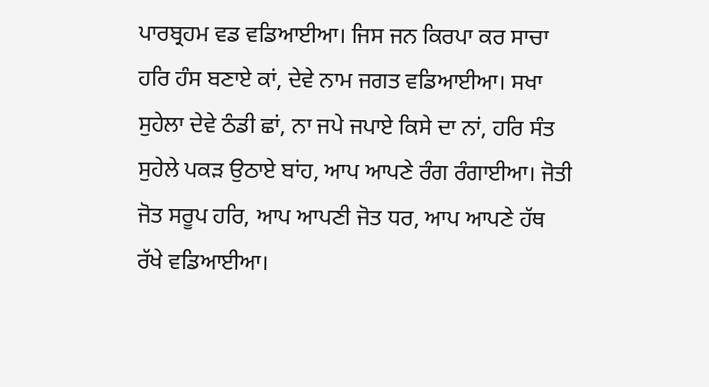ਪਾਰਬ੍ਰਹਮ ਵਡ ਵਡਿਆਈਆ। ਜਿਸ ਜਨ ਕਿਰਪਾ ਕਰ ਸਾਚਾ ਹਰਿ ਹੰਸ ਬਣਾਏ ਕਾਂ, ਦੇਵੇ ਨਾਮ ਜਗਤ ਵਡਿਆਈਆ। ਸਖਾ ਸੁਹੇਲਾ ਦੇਵੇ ਠੰਡੀ ਛਾਂ, ਨਾ ਜਪੇ ਜਪਾਏ ਕਿਸੇ ਦਾ ਨਾਂ, ਹਰਿ ਸੰਤ ਸੁਹੇਲੇ ਪਕੜ ਉਠਾਏ ਬਾਂਹ, ਆਪ ਆਪਣੇ ਰੰਗ ਰੰਗਾਈਆ। ਜੋਤੀ ਜੋਤ ਸਰੂਪ ਹਰਿ, ਆਪ ਆਪਣੀ ਜੋਤ ਧਰ, ਆਪ ਆਪਣੇ ਹੱਥ ਰੱਖੇ ਵਡਿਆਈਆ।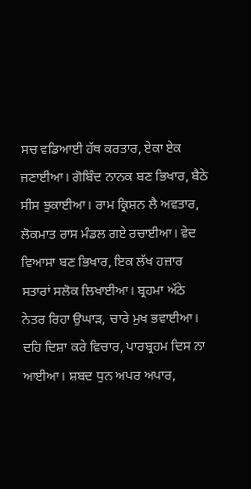ਸਚ ਵਡਿਆਈ ਹੱਥ ਕਰਤਾਰ, ਏਕਾ ਏਕ ਜਣਾਈਆ। ਗੋਬਿੰਦ ਨਾਨਕ ਬਣ ਭਿਖਾਰ, ਬੈਠੇ ਸੀਸ ਝੁਕਾਈਆ। ਰਾਮ ਕ੍ਰਿਸ਼ਨ ਲੈ ਅਵਤਾਰ, ਲੋਕਮਾਤ ਰਾਸ ਮੰਡਲ ਗਏ ਰਚਾਈਆ। ਵੇਦ ਵਿਆਸਾ ਬਣ ਭਿਖਾਰ, ਇਕ ਲੱਖ ਹਜ਼ਾਰ ਸਤਾਰਾਂ ਸਲੋਕ ਲਿਖਾਈਆ। ਬ੍ਰਹਮਾ ਅੱਠੇ ਨੇਤਰ ਰਿਹਾ ਉਘਾੜ, ਚਾਰੇ ਮੁਖ ਭਵਾਈਆ। ਦਹਿ ਦਿਸ਼ਾ ਕਰੇ ਵਿਚਾਰ, ਪਾਰਬ੍ਰਹਮ ਦਿਸ ਨਾ ਆਈਆ। ਸ਼ਬਦ ਧੁਨ ਅਪਰ ਅਪਾਰ,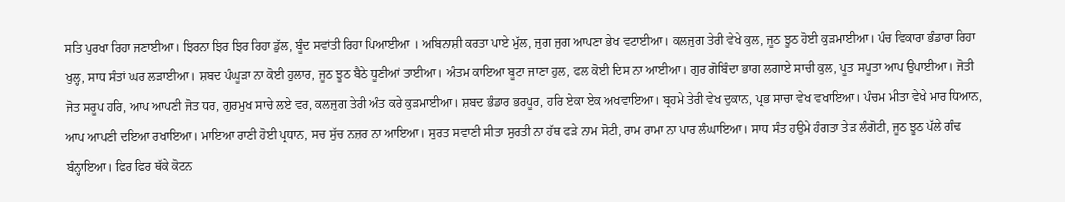ਸਤਿ ਪੁਰਖਾ ਰਿਹਾ ਜਣਾਈਆ। ਝਿਰਨਾ ਝਿਰ ਝਿਰ ਰਿਹਾ ਡੁੱਲ, ਬੂੰਦ ਸਵਾਂਤੀ ਰਿਹਾ ਪਿਆਈਆ । ਅਬਿਨਾਸ਼ੀ ਕਰਤਾ ਪਾਏ ਮੁੱਲ, ਜੁਗ ਜੁਗ ਆਪਣਾ ਭੇਖ ਵਟਾਈਆ। ਕਲਜੁਗ ਤੇਰੀ ਵੇਖੇ ਕੁਲ, ਜੂਠ ਝੂਠ ਹੋਈ ਕੁੜਮਾਈਆ। ਪੰਚ ਵਿਕਾਰਾ ਭੰਡਾਰਾ ਰਿਹਾ ਖੁਲ੍ਹ, ਸਾਧ ਸੰਤਾਂ ਘਰ ਲੜਾਈਆ। ਸ਼ਬਦ ਪੰਘੂੜਾ ਨਾ ਕੋਈ ਹੁਲਾਰ, ਜੂਠ ਝੂਠ ਬੈਠੇ ਧੂਣੀਆਂ ਤਾਈਆ। ਅੰਤਮ ਕਾਇਆ ਬੂਟਾ ਜਾਣਾ ਹੁਲ, ਫਲ ਕੋਈ ਦਿਸ ਨਾ ਆਈਆ। ਗੁਰ ਗੋਬਿੰਦਾ ਭਾਗ ਲਗਾਏ ਸਾਚੀ ਕੁਲ, ਪੂਤ ਸਪੂਤਾ ਆਪ ਉਪਾਈਆ। ਜੋਤੀ ਜੋਤ ਸਰੂਪ ਹਰਿ, ਆਪ ਆਪਣੀ ਜੋਤ ਧਰ, ਗੁਰਮੁਖ ਸਾਚੇ ਲਏ ਵਰ, ਕਲਜੁਗ ਤੇਰੀ ਅੰਤ ਕਰੇ ਕੁੜਮਾਈਆ। ਸ਼ਬਦ ਭੰਡਾਰ ਭਰਪੂਰ, ਹਰਿ ਏਕਾ ਏਕ ਅਖਵਾਇਆ। ਬ੍ਰਹਮੇ ਤੇਰੀ ਵੇਖ ਦੁਕਾਨ, ਪ੍ਰਭ ਸਾਚਾ ਵੇਖ ਵਖਾਇਆ। ਪੰਚਮ ਮੀਤਾ ਵੇਖੇ ਮਾਰ ਧਿਆਨ, ਆਪ ਆਪਣੀ ਦਇਆ ਰਖਾਇਆ। ਮਾਇਆ ਰਾਣੀ ਹੋਈ ਪ੍ਰਧਾਨ, ਸਚ ਸੁੱਚ ਨਜ਼ਰ ਨਾ ਆਇਆ। ਸੁਰਤ ਸਵਾਣੀ ਸੀਤਾ ਸੁਰਤੀ ਨਾ ਹੱਥ ਫੜੇ ਨਾਮ ਸੋਟੀ, ਰਾਮ ਰਾਮਾ ਨਾ ਪਾਰ ਲੰਘਾਇਆ। ਸਾਧ ਸੰਤ ਹਉਮੇ ਹੰਗਤਾ ਤੇੜ ਲੰਗੋਟੀ, ਜੂਠ ਝੂਠ ਪੱਲੇ ਗੰਢ ਬੰਨ੍ਹਾਇਆ। ਫਿਰ ਫਿਰ ਥੱਕੇ ਕੋਟਨ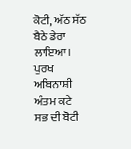ਕੋਟੀ, ਅੱਠ ਸੱਠ ਬੈਠੇ ਡੇਰਾ ਲਾਇਆ। ਪੁਰਖ ਅਬਿਨਾਸ਼ੀ ਅੰਤਮ ਕਟੇ ਸਭ ਦੀ ਬੋਟੀ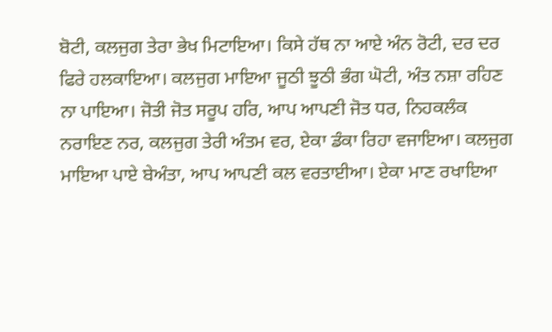ਬੋਟੀ, ਕਲਜੁਗ ਤੇਰਾ ਭੇਖ ਮਿਟਾਇਆ। ਕਿਸੇ ਹੱਥ ਨਾ ਆਏ ਅੰਨ ਰੋਟੀ, ਦਰ ਦਰ ਫਿਰੇ ਹਲਕਾਇਆ। ਕਲਜੁਗ ਮਾਇਆ ਜੂਠੀ ਝੂਠੀ ਭੰਗ ਘੋਟੀ, ਅੰਤ ਨਸ਼ਾ ਰਹਿਣ ਨਾ ਪਾਇਆ। ਜੋਤੀ ਜੋਤ ਸਰੂਪ ਹਰਿ, ਆਪ ਆਪਣੀ ਜੋਤ ਧਰ, ਨਿਹਕਲੰਕ ਨਰਾਇਣ ਨਰ, ਕਲਜੁਗ ਤੇਰੀ ਅੰਤਮ ਵਰ, ਏਕਾ ਡੰਕਾ ਰਿਹਾ ਵਜਾਇਆ। ਕਲਜੁਗ ਮਾਇਆ ਪਾਏ ਬੇਅੰਤਾ, ਆਪ ਆਪਣੀ ਕਲ ਵਰਤਾਈਆ। ਏਕਾ ਮਾਣ ਰਖਾਇਆ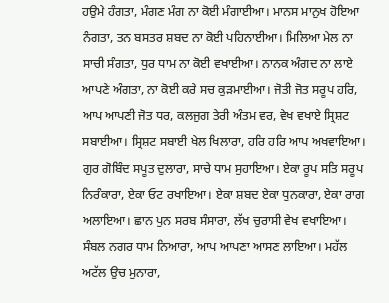ਹਉਮੇ ਹੰਗਤਾ, ਮੰਗਣ ਮੰਗ ਨਾ ਕੋਈ ਮੰਗਾਈਆ। ਮਾਨਸ ਮਾਨੁਖ ਹੋਇਆ ਨੰਗਤਾ, ਤਨ ਬਸਤਰ ਸ਼ਬਦ ਨਾ ਕੋਈ ਪਹਿਨਾਈਆ। ਮਿਲਿਆ ਮੇਲ ਨਾ ਸਾਚੀ ਸੰਗਤਾ, ਧੁਰ ਧਾਮ ਨਾ ਕੋਈ ਵਖਾਈਆ। ਨਾਨਕ ਅੰਗਦ ਨਾ ਲਾਏ ਆਪਣੇ ਅੰਗਤਾ, ਨਾ ਕੋਈ ਕਰੇ ਸਚ ਕੁੜਮਾਈਆ। ਜੋਤੀ ਜੋਤ ਸਰੂਪ ਹਰਿ, ਆਪ ਆਪਣੀ ਜੋਤ ਧਰ, ਕਲਜੁਗ ਤੇਰੀ ਅੰਤਮ ਵਰ, ਵੇਖ ਵਖਾਏ ਸ੍ਰਿਸ਼ਟ ਸਬਾਈਆ। ਸ੍ਰਿਸ਼ਟ ਸਬਾਈ ਖੇਲ ਖਿਲਾਰਾ, ਹਰਿ ਹਰਿ ਆਪ ਅਖਵਾਇਆ। ਗੁਰ ਗੋਬਿੰਦ ਸਪੂਤ ਦੁਲਾਰਾ, ਸਾਚੇ ਧਾਮ ਸੁਹਾਇਆ। ਏਕਾ ਰੂਪ ਸਤਿ ਸਰੂਪ ਨਿਰੰਕਾਰਾ, ਏਕਾ ਓਟ ਰਖਾਇਆ। ਏਕਾ ਸ਼ਬਦ ਏਕਾ ਧੁਨਕਾਰਾ, ਏਕਾ ਰਾਗ ਅਲਾਇਆ। ਛਾਨ ਪੁਨ ਸਰਬ ਸੰਸਾਰਾ, ਲੱਖ ਚੁਰਾਸੀ ਵੇਖ ਵਖਾਇਆ। ਸੰਬਲ ਨਗਰ ਧਾਮ ਨਿਆਰਾ, ਆਪ ਆਪਣਾ ਆਸਣ ਲਾਇਆ। ਮਹੱਲ ਅਟੱਲ ਉਚ ਮੁਨਾਰਾ,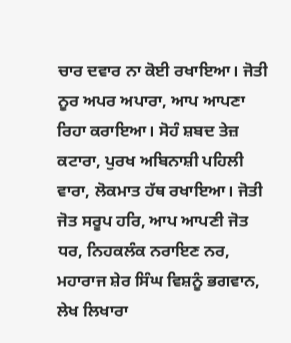ਚਾਰ ਦਵਾਰ ਨਾ ਕੋਈ ਰਖਾਇਆ। ਜੋਤੀ ਨੂਰ ਅਪਰ ਅਪਾਰਾ, ਆਪ ਆਪਣਾ ਰਿਹਾ ਕਰਾਇਆ। ਸੋਹੰ ਸ਼ਬਦ ਤੇਜ਼ ਕਟਾਰਾ, ਪੁਰਖ ਅਬਿਨਾਸ਼ੀ ਪਹਿਲੀ ਵਾਰਾ, ਲੋਕਮਾਤ ਹੱਥ ਰਖਾਇਆ। ਜੋਤੀ ਜੋਤ ਸਰੂਪ ਹਰਿ, ਆਪ ਆਪਣੀ ਜੋਤ ਧਰ, ਨਿਹਕਲੰਕ ਨਰਾਇਣ ਨਰ, ਮਹਾਰਾਜ ਸ਼ੇਰ ਸਿੰਘ ਵਿਸ਼ਨੂੰ ਭਗਵਾਨ, ਲੇਖ ਲਿਖਾਰਾ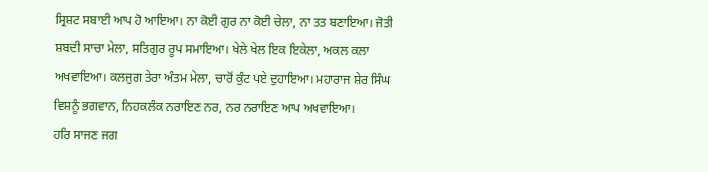ਸ੍ਰਿਸ਼ਟ ਸਬਾਈ ਆਪ ਹੋ ਆਇਆ। ਨਾ ਕੋਈ ਗੁਰ ਨਾ ਕੋਈ ਚੇਲਾ, ਨਾ ਤਤ ਬਣਾਇਆ। ਜੋਤੀ ਸ਼ਬਦੀ ਸਾਚਾ ਮੇਲਾ, ਸਤਿਗੁਰ ਰੂਪ ਸਮਾਇਆ। ਖੇਲੇ ਖੇਲ ਇਕ ਇਕੇਲਾ, ਅਕਲ ਕਲਾ ਅਖਵਾਇਆ। ਕਲਜੁਗ ਤੇਰਾ ਅੰਤਮ ਮੇਲਾ, ਚਾਰੋਂ ਕੁੰਟ ਪਏ ਦੁਹਾਇਆ। ਮਹਾਰਾਜ ਸ਼ੇਰ ਸਿੰਘ ਵਿਸ਼ਨੂੰ ਭਗਵਾਨ, ਨਿਹਕਲੰਕ ਨਰਾਇਣ ਨਰ, ਨਰ ਨਰਾਇਣ ਆਪ ਅਖਵਾਇਆ।
ਹਰਿ ਸਾਜਣ ਜਗ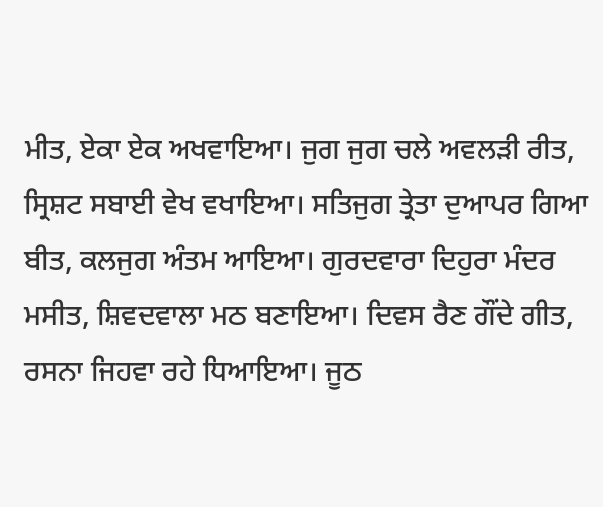ਮੀਤ, ਏਕਾ ਏਕ ਅਖਵਾਇਆ। ਜੁਗ ਜੁਗ ਚਲੇ ਅਵਲੜੀ ਰੀਤ, ਸ੍ਰਿਸ਼ਟ ਸਬਾਈ ਵੇਖ ਵਖਾਇਆ। ਸਤਿਜੁਗ ਤ੍ਰੇਤਾ ਦੁਆਪਰ ਗਿਆ ਬੀਤ, ਕਲਜੁਗ ਅੰਤਮ ਆਇਆ। ਗੁਰਦਵਾਰਾ ਦਿਹੁਰਾ ਮੰਦਰ ਮਸੀਤ, ਸ਼ਿਵਦਵਾਲਾ ਮਠ ਬਣਾਇਆ। ਦਿਵਸ ਰੈਣ ਗੌਂਦੇ ਗੀਤ, ਰਸਨਾ ਜਿਹਵਾ ਰਹੇ ਧਿਆਇਆ। ਜੂਠ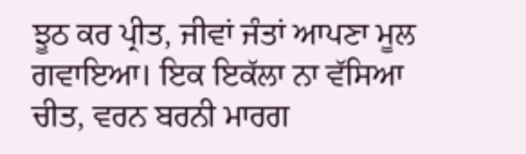ਝੂਠ ਕਰ ਪ੍ਰੀਤ, ਜੀਵਾਂ ਜੰਤਾਂ ਆਪਣਾ ਮੂਲ ਗਵਾਇਆ। ਇਕ ਇਕੱਲਾ ਨਾ ਵੱਸਿਆ ਚੀਤ, ਵਰਨ ਬਰਨੀ ਮਾਰਗ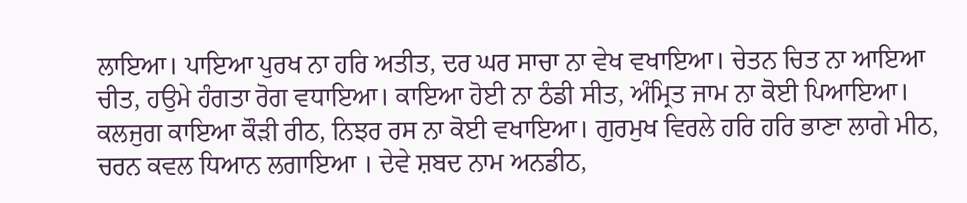ਲਾਇਆ। ਪਾਇਆ ਪੁਰਖ ਨਾ ਹਰਿ ਅਤੀਤ, ਦਰ ਘਰ ਸਾਚਾ ਨਾ ਵੇਖ ਵਖਾਇਆ। ਚੇਤਨ ਚਿਤ ਨਾ ਆਇਆ ਚੀਤ, ਹਉਮੇ ਹੰਗਤਾ ਰੋਗ ਵਧਾਇਆ। ਕਾਇਆ ਹੋਈ ਨਾ ਠੰਡੀ ਸੀਤ, ਅੰਮ੍ਰਿਤ ਜਾਮ ਨਾ ਕੋਈ ਪਿਆਇਆ। ਕਲਜੁਗ ਕਾਇਆ ਕੌੜੀ ਰੀਠ, ਨਿਝਰ ਰਸ ਨਾ ਕੋਈ ਵਖਾਇਆ। ਗੁਰਮੁਖ ਵਿਰਲੇ ਹਰਿ ਹਰਿ ਭਾਣਾ ਲਾਗੇ ਮੀਠ, ਚਰਨ ਕਵਲ ਧਿਆਨ ਲਗਾਇਆ । ਦੇਵੇ ਸ਼ਬਦ ਨਾਮ ਅਨਡੀਠ,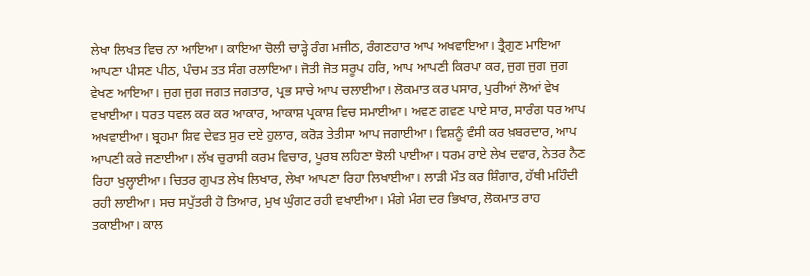ਲੇਖਾ ਲਿਖਤ ਵਿਚ ਨਾ ਆਇਆ। ਕਾਇਆ ਚੋਲੀ ਚਾੜ੍ਹੇ ਰੰਗ ਮਜੀਠ, ਰੰਗਣਹਾਰ ਆਪ ਅਖਵਾਇਆ। ਤ੍ਰੈਗੁਣ ਮਾਇਆ ਆਪਣਾ ਪੀਸਣ ਪੀਠ, ਪੰਚਮ ਤਤ ਸੰਗ ਰਲਾਇਆ। ਜੋਤੀ ਜੋਤ ਸਰੂਪ ਹਰਿ, ਆਪ ਆਪਣੀ ਕਿਰਪਾ ਕਰ, ਜੁਗ ਜੁਗ ਜੁਗ ਵੇਖਣ ਆਇਆ। ਜੁਗ ਜੁਗ ਜਗਤ ਜਗਤਾਰ, ਪ੍ਰਭ ਸਾਚੇ ਆਪ ਚਲਾਈਆ। ਲੋਕਮਾਤ ਕਰ ਪਸਾਰ, ਪੁਰੀਆਂ ਲੋਆਂ ਵੇਖ ਵਖਾਈਆ। ਧਰਤ ਧਵਲ ਕਰ ਕਰ ਆਕਾਰ, ਆਕਾਸ਼ ਪ੍ਰਕਾਸ਼ ਵਿਚ ਸਮਾਈਆ। ਅਵਣ ਗਵਣ ਪਾਏ ਸਾਰ, ਸਾਰੰਗ ਧਰ ਆਪ ਅਖਵਾਈਆ। ਬ੍ਰਹਮਾ ਸ਼ਿਵ ਦੇਵਤ ਸੁਰ ਦਏ ਹੁਲਾਰ, ਕਰੋੜ ਤੇਤੀਸਾ ਆਪ ਜਗਾਈਆ। ਵਿਸ਼ਨੂੰ ਵੰਸੀ ਕਰ ਖ਼ਬਰਦਾਰ, ਆਪ ਆਪਣੀ ਕਰੇ ਜਣਾਈਆ। ਲੱਖ ਚੁਰਾਸੀ ਕਰਮ ਵਿਚਾਰ, ਪੂਰਬ ਲਹਿਣਾ ਝੋਲੀ ਪਾਈਆ। ਧਰਮ ਰਾਏ ਲੇਖ ਦਵਾਰ, ਨੇਤਰ ਨੈਣ ਰਿਹਾ ਖੁਲ੍ਹਾਈਆ। ਚਿਤਰ ਗੁਪਤ ਲੇਖ ਲਿਖਾਰ, ਲੇਖਾ ਆਪਣਾ ਰਿਹਾ ਲਿਖਾਈਆ। ਲਾੜੀ ਮੌਤ ਕਰ ਸ਼ਿੰਗਾਰ, ਹੱਥੀ ਮਹਿੰਦੀ ਰਹੀ ਲਾਈਆ। ਸਚ ਸਪੁੱਤਰੀ ਹੋ ਤਿਆਰ, ਮੁਖ ਘੁੰਗਟ ਰਹੀ ਵਖਾਈਆ। ਮੰਗੇ ਮੰਗ ਦਰ ਭਿਖਾਰ, ਲੋਕਮਾਤ ਰਾਹ ਤਕਾਈਆ। ਕਾਲ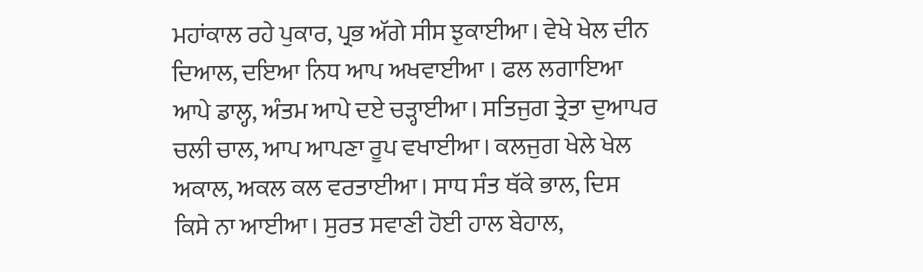ਮਹਾਂਕਾਲ ਰਹੇ ਪੁਕਾਰ, ਪ੍ਰਭ ਅੱਗੇ ਸੀਸ ਝੁਕਾਈਆ। ਵੇਖੇ ਖੇਲ ਦੀਨ ਦਿਆਲ, ਦਇਆ ਨਿਧ ਆਪ ਅਖਵਾਈਆ । ਫਲ ਲਗਾਇਆ ਆਪੇ ਡਾਲ੍ਹ, ਅੰਤਮ ਆਪੇ ਦਏ ਚੜ੍ਹਾਈਆ। ਸਤਿਜੁਗ ਤ੍ਰੇਤਾ ਦੁਆਪਰ ਚਲੀ ਚਾਲ, ਆਪ ਆਪਣਾ ਰੂਪ ਵਖਾਈਆ। ਕਲਜੁਗ ਖੇਲੇ ਖੇਲ ਅਕਾਲ, ਅਕਲ ਕਲ ਵਰਤਾਈਆ। ਸਾਧ ਸੰਤ ਥੱਕੇ ਭਾਲ, ਦਿਸ ਕਿਸੇ ਨਾ ਆਈਆ। ਸੁਰਤ ਸਵਾਣੀ ਹੋਈ ਹਾਲ ਬੇਹਾਲ,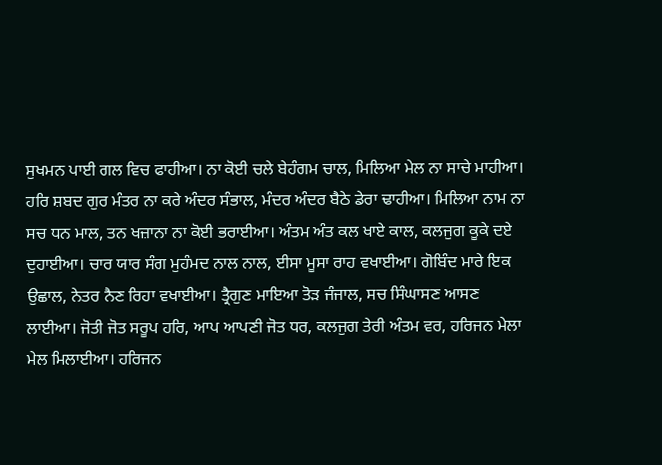ਸੁਖਮਨ ਪਾਈ ਗਲ ਵਿਚ ਫਾਹੀਆ। ਨਾ ਕੋਈ ਚਲੇ ਬੇਹੰਗਮ ਚਾਲ, ਮਿਲਿਆ ਮੇਲ ਨਾ ਸਾਚੇ ਮਾਹੀਆ। ਹਰਿ ਸ਼ਬਦ ਗੁਰ ਮੰਤਰ ਨਾ ਕਰੇ ਅੰਦਰ ਸੰਭਾਲ, ਮੰਦਰ ਅੰਦਰ ਬੈਠੇ ਡੇਰਾ ਢਾਹੀਆ। ਮਿਲਿਆ ਨਾਮ ਨਾ ਸਚ ਧਨ ਮਾਲ, ਤਨ ਖਜ਼ਾਨਾ ਨਾ ਕੋਈ ਭਰਾਈਆ। ਅੰਤਮ ਅੰਤ ਕਲ ਖਾਏ ਕਾਲ, ਕਲਜੁਗ ਕੂਕੇ ਦਏ ਦੁਹਾਈਆ। ਚਾਰ ਯਾਰ ਸੰਗ ਮੁਹੰਮਦ ਨਾਲ ਨਾਲ, ਈਸਾ ਮੂਸਾ ਰਾਹ ਵਖਾਈਆ। ਗੋਬਿੰਦ ਮਾਰੇ ਇਕ ਉਛਾਲ, ਨੇਤਰ ਨੈਣ ਰਿਹਾ ਵਖਾਈਆ। ਤ੍ਰੈਗੁਣ ਮਾਇਆ ਤੋੜ ਜੰਜਾਲ, ਸਚ ਸਿੰਘਾਸਣ ਆਸਣ ਲਾਈਆ। ਜੋਤੀ ਜੋਤ ਸਰੂਪ ਹਰਿ, ਆਪ ਆਪਣੀ ਜੋਤ ਧਰ, ਕਲਜੁਗ ਤੇਰੀ ਅੰਤਮ ਵਰ, ਹਰਿਜਨ ਮੇਲਾ ਮੇਲ ਮਿਲਾਈਆ। ਹਰਿਜਨ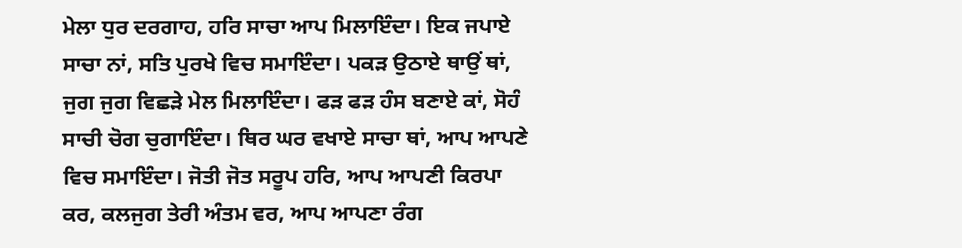ਮੇਲਾ ਧੁਰ ਦਰਗਾਹ, ਹਰਿ ਸਾਚਾ ਆਪ ਮਿਲਾਇੰਦਾ। ਇਕ ਜਪਾਏ ਸਾਚਾ ਨਾਂ, ਸਤਿ ਪੁਰਖੇ ਵਿਚ ਸਮਾਇੰਦਾ। ਪਕੜ ਉਠਾਏ ਥਾਉਂ ਥਾਂ, ਜੁਗ ਜੁਗ ਵਿਛੜੇ ਮੇਲ ਮਿਲਾਇੰਦਾ। ਫੜ ਫੜ ਹੰਸ ਬਣਾਏ ਕਾਂ, ਸੋਹੰ ਸਾਚੀ ਚੋਗ ਚੁਗਾਇੰਦਾ। ਥਿਰ ਘਰ ਵਖਾਏ ਸਾਚਾ ਥਾਂ, ਆਪ ਆਪਣੇ ਵਿਚ ਸਮਾਇੰਦਾ। ਜੋਤੀ ਜੋਤ ਸਰੂਪ ਹਰਿ, ਆਪ ਆਪਣੀ ਕਿਰਪਾ ਕਰ, ਕਲਜੁਗ ਤੇਰੀ ਅੰਤਮ ਵਰ, ਆਪ ਆਪਣਾ ਰੰਗ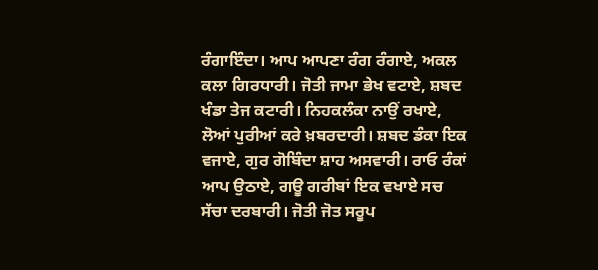ਰੰਗਾਇੰਦਾ। ਆਪ ਆਪਣਾ ਰੰਗ ਰੰਗਾਏ, ਅਕਲ ਕਲਾ ਗਿਰਧਾਰੀ। ਜੋਤੀ ਜਾਮਾ ਭੇਖ ਵਟਾਏ, ਸ਼ਬਦ ਖੰਡਾ ਤੇਜ ਕਟਾਰੀ। ਨਿਹਕਲੰਕਾ ਨਾਉਂ ਰਖਾਏ, ਲੋਆਂ ਪੁਰੀਆਂ ਕਰੇ ਖ਼ਬਰਦਾਰੀ। ਸ਼ਬਦ ਡੰਕਾ ਇਕ ਵਜਾਏ, ਗੁਰ ਗੋਬਿੰਦਾ ਸ਼ਾਹ ਅਸਵਾਰੀ। ਰਾਓ ਰੰਕਾਂ ਆਪ ਉਠਾਏ, ਗਊ ਗਰੀਬਾਂ ਇਕ ਵਖਾਏ ਸਚ ਸੱਚਾ ਦਰਬਾਰੀ। ਜੋਤੀ ਜੋਤ ਸਰੂਪ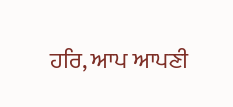ਹਰਿ, ਆਪ ਆਪਣੀ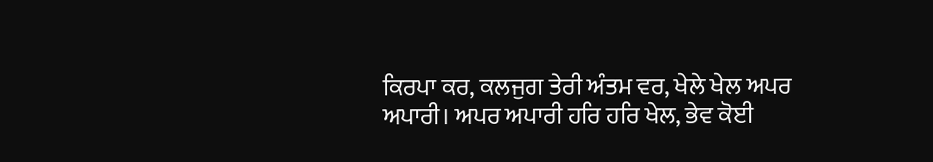ਕਿਰਪਾ ਕਰ, ਕਲਜੁਗ ਤੇਰੀ ਅੰਤਮ ਵਰ, ਖੇਲੇ ਖੇਲ ਅਪਰ ਅਪਾਰੀ। ਅਪਰ ਅਪਾਰੀ ਹਰਿ ਹਰਿ ਖੇਲ, ਭੇਵ ਕੋਈ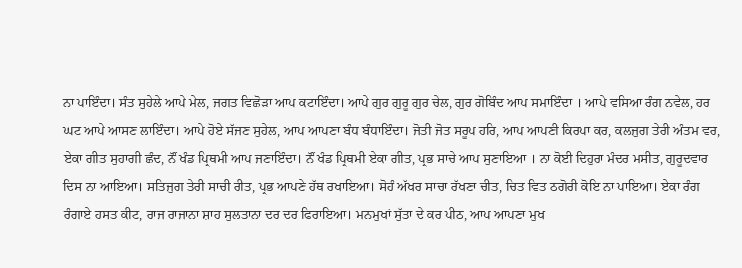ਨਾ ਪਾਇੰਦਾ। ਸੰਤ ਸੁਹੇਲੇ ਆਪੇ ਮੇਲ, ਜਗਤ ਵਿਛੋੜਾ ਆਪ ਕਟਾਇੰਦਾ। ਆਪੇ ਗੁਰ ਗੁਰੂ ਗੁਰ ਚੇਲ, ਗੁਰ ਗੋਬਿੰਦ ਆਪ ਸਮਾਇੰਦਾ । ਆਪੇ ਵਸਿਆ ਰੰਗ ਨਵੇਲ, ਹਰ ਘਟ ਆਪੇ ਆਸਣ ਲਾਇੰਦਾ। ਆਪੇ ਹੋਏ ਸੱਜਣ ਸੁਹੇਲ, ਆਪ ਆਪਣਾ ਬੰਧ ਬੰਧਾਇੰਦਾ। ਜੋਤੀ ਜੋਤ ਸਰੂਪ ਹਰਿ, ਆਪ ਆਪਣੀ ਕਿਰਪਾ ਕਰ, ਕਲਜੁਗ ਤੇਰੀ ਅੰਤਮ ਵਰ, ਏਕਾ ਗੀਤ ਸੁਹਾਗੀ ਛੰਦ, ਨੌਂ ਖੰਡ ਪ੍ਰਿਥਮੀ ਆਪ ਜਣਾਇੰਦਾ। ਨੌਂ ਖੰਡ ਪ੍ਰਿਥਮੀ ਏਕਾ ਗੀਤ, ਪ੍ਰਭ ਸਾਚੇ ਆਪ ਸੁਣਾਇਆ । ਨਾ ਕੋਈ ਦਿਹੁਰਾ ਮੰਦਰ ਮਸੀਤ, ਗੁਰੂਦਵਾਰ ਦਿਸ ਨਾ ਆਇਆ। ਸਤਿਜੁਗ ਤੇਰੀ ਸਾਚੀ ਰੀਤ, ਪ੍ਰਭ ਆਪਣੇ ਹੱਥ ਰਖਾਇਆ। ਸੋਹੰ ਅੱਖਰ ਸਾਚਾ ਰੱਖਣਾ ਚੀਤ, ਚਿਤ ਵਿਤ ਠਗੋਰੀ ਕੋਇ ਨਾ ਪਾਇਆ। ਏਕਾ ਰੰਗ ਰੰਗਾਏ ਹਸਤ ਕੀਟ, ਰਾਜ ਰਾਜਾਨਾ ਸ਼ਾਹ ਸੁਲਤਾਨਾ ਦਰ ਦਰ ਫਿਰਾਇਆ। ਮਨਮੁਖਾਂ ਸੁੱਤਾ ਦੇ ਕਰ ਪੀਠ, ਆਪ ਆਪਣਾ ਮੁਖ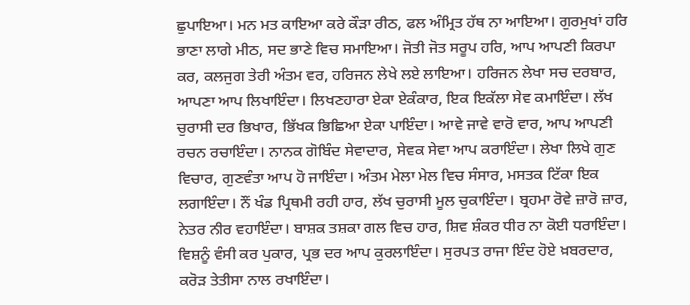ਛੁਪਾਇਆ। ਮਨ ਮਤ ਕਾਇਆ ਕਰੇ ਕੌੜਾ ਰੀਠ, ਫਲ ਅੰਮ੍ਰਿਤ ਹੱਥ ਨਾ ਆਇਆ। ਗੁਰਮੁਖਾਂ ਹਰਿ ਭਾਣਾ ਲਾਗੇ ਮੀਠ, ਸਦ ਭਾਣੇ ਵਿਚ ਸਮਾਇਆ। ਜੋਤੀ ਜੋਤ ਸਰੂਪ ਹਰਿ, ਆਪ ਆਪਣੀ ਕਿਰਪਾ ਕਰ, ਕਲਜੁਗ ਤੇਰੀ ਅੰਤਮ ਵਰ, ਹਰਿਜਨ ਲੇਖੇ ਲਏ ਲਾਇਆ। ਹਰਿਜਨ ਲੇਖਾ ਸਚ ਦਰਬਾਰ, ਆਪਣਾ ਆਪ ਲਿਖਾਇੰਦਾ। ਲਿਖਣਹਾਰਾ ਏਕਾ ਏਕੰਕਾਰ, ਇਕ ਇਕੱਲਾ ਸੇਵ ਕਮਾਇੰਦਾ। ਲੱਖ ਚੁਰਾਸੀ ਦਰ ਭਿਖਾਰ, ਭਿੱਖਕ ਭਿਛਿਆ ਏਕਾ ਪਾਇੰਦਾ। ਆਵੇ ਜਾਵੇ ਵਾਰੋ ਵਾਰ, ਆਪ ਆਪਣੀ ਰਚਨ ਰਚਾਇੰਦਾ। ਨਾਨਕ ਗੋਬਿੰਦ ਸੇਵਾਦਾਰ, ਸੇਵਕ ਸੇਵਾ ਆਪ ਕਰਾਇੰਦਾ। ਲੇਖਾ ਲਿਖੇ ਗੁਣ ਵਿਚਾਰ, ਗੁਣਵੰਤਾ ਆਪ ਹੋ ਜਾਇੰਦਾ। ਅੰਤਮ ਮੇਲਾ ਮੇਲ ਵਿਚ ਸੰਸਾਰ, ਮਸਤਕ ਟਿੱਕਾ ਇਕ ਲਗਾਇੰਦਾ। ਨੌਂ ਖੰਡ ਪ੍ਰਿਥਮੀ ਰਹੀ ਹਾਰ, ਲੱਖ ਚੁਰਾਸੀ ਮੂਲ ਚੁਕਾਇੰਦਾ। ਬ੍ਰਹਮਾ ਰੋਵੇ ਜ਼ਾਰੋ ਜ਼ਾਰ, ਨੇਤਰ ਨੀਰ ਵਹਾਇੰਦਾ। ਬਾਸ਼ਕ ਤਸ਼ਕਾ ਗਲ ਵਿਚ ਹਾਰ, ਸ਼ਿਵ ਸ਼ੰਕਰ ਧੀਰ ਨਾ ਕੋਈ ਧਰਾਇੰਦਾ। ਵਿਸ਼ਨੂੰ ਵੰਸੀ ਕਰ ਪੁਕਾਰ, ਪ੍ਰਭ ਦਰ ਆਪ ਕੁਰਲਾਇੰਦਾ। ਸੁਰਪਤ ਰਾਜਾ ਇੰਦ ਹੋਏ ਖ਼ਬਰਦਾਰ, ਕਰੋੜ ਤੇਤੀਸਾ ਨਾਲ ਰਖਾਇੰਦਾ।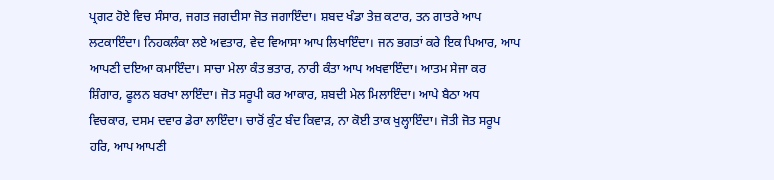ਪ੍ਰਗਟ ਹੋਏ ਵਿਚ ਸੰਸਾਰ, ਜਗਤ ਜਗਦੀਸਾ ਜੋਤ ਜਗਾਇੰਦਾ। ਸ਼ਬਦ ਖੰਡਾ ਤੇਜ਼ ਕਟਾਰ, ਤਨ ਗਾਤਰੇ ਆਪ ਲਟਕਾਇੰਦਾ। ਨਿਹਕਲੰਕਾ ਲਏ ਅਵਤਾਰ, ਵੇਦ ਵਿਆਸਾ ਆਪ ਲਿਖਾਇੰਦਾ। ਜਨ ਭਗਤਾਂ ਕਰੇ ਇਕ ਪਿਆਰ, ਆਪ ਆਪਣੀ ਦਇਆ ਕਮਾਇੰਦਾ। ਸਾਚਾ ਮੇਲਾ ਕੰਤ ਭਤਾਰ, ਨਾਰੀ ਕੰਤਾ ਆਪ ਅਖਵਾਇੰਦਾ। ਆਤਮ ਸੇਜਾ ਕਰ ਸ਼ਿੰਗਾਰ, ਫੂਲਨ ਬਰਖਾ ਲਾਇੰਦਾ। ਜੋਤ ਸਰੂਪੀ ਕਰ ਆਕਾਰ, ਸ਼ਬਦੀ ਮੇਲ ਮਿਲਾਇੰਦਾ। ਆਪੇ ਬੈਠਾ ਅਧ ਵਿਚਕਾਰ, ਦਸਮ ਦਵਾਰ ਡੇਰਾ ਲਾਇੰਦਾ। ਚਾਰੋਂ ਕੁੰਟ ਬੰਦ ਕਿਵਾੜ, ਨਾ ਕੋਈ ਤਾਕ ਖੁਲ੍ਹਾਇੰਦਾ। ਜੋਤੀ ਜੋਤ ਸਰੂਪ ਹਰਿ, ਆਪ ਆਪਣੀ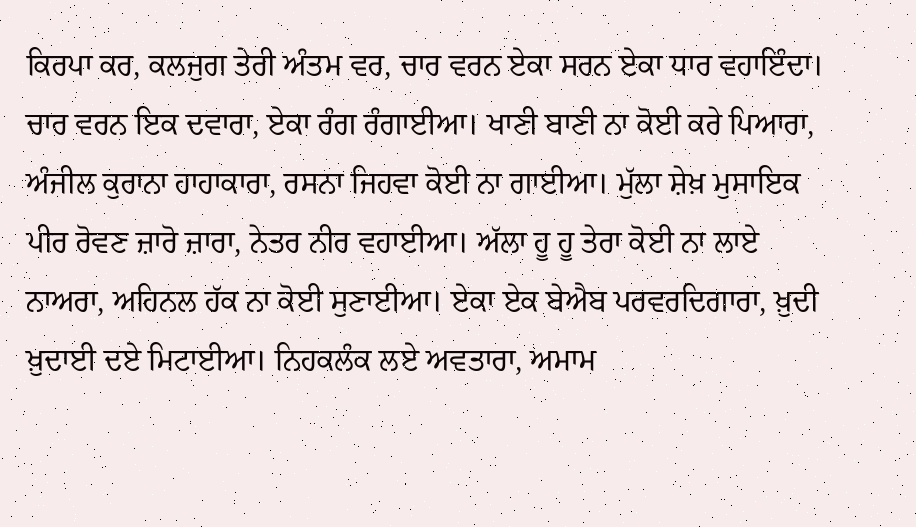ਕਿਰਪਾ ਕਰ, ਕਲਜੁਗ ਤੇਰੀ ਅੰਤਮ ਵਰ, ਚਾਰ ਵਰਨ ਏਕਾ ਸਰਨ ਏਕਾ ਧਾਰ ਵਹਾਇੰਦਾ। ਚਾਰ ਵਰਨ ਇਕ ਦਵਾਰਾ, ਏਕਾ ਰੰਗ ਰੰਗਾਈਆ। ਖਾਣੀ ਬਾਣੀ ਨਾ ਕੋਈ ਕਰੇ ਪਿਆਰਾ, ਅੰਜੀਲ ਕੁਰਾਨਾ ਹਾਹਾਕਾਰਾ, ਰਸਨਾ ਜਿਹਵਾ ਕੋਈ ਨਾ ਗਾਈਆ। ਮੁੱਲਾ ਸ਼ੇਖ਼ ਮੁਸਾਇਕ ਪੀਰ ਰੋਵਣ ਜ਼ਾਰੋ ਜ਼ਾਰਾ, ਨੇਤਰ ਨੀਰ ਵਹਾਈਆ। ਅੱਲਾ ਹੂ ਹੂ ਤੇਰਾ ਕੋਈ ਨਾ ਲਾਏ ਨਾਅਰਾ, ਅਹਿਨਲ ਹੱਕ ਨਾ ਕੋਈ ਸੁਣਾਈਆ। ਏਕਾ ਏਕ ਬੇਐਬ ਪਰਵਰਦਿਗਾਰਾ, ਖ਼ੁਦੀ ਖ਼ੁਦਾਈ ਦਏ ਮਿਟਾਈਆ। ਨਿਹਕਲੰਕ ਲਏ ਅਵਤਾਰਾ, ਅਮਾਮ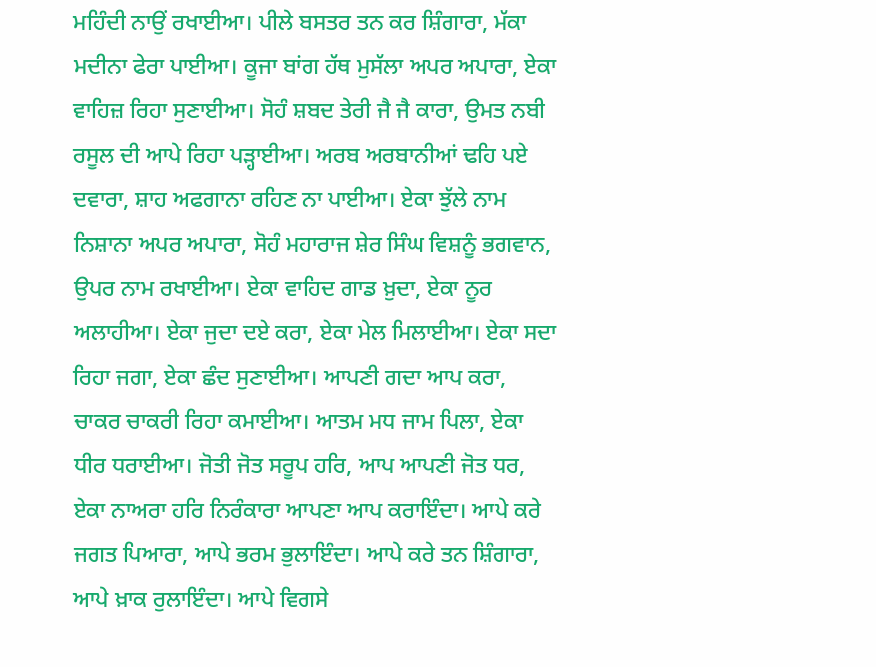ਮਹਿੰਦੀ ਨਾਉਂ ਰਖਾਈਆ। ਪੀਲੇ ਬਸਤਰ ਤਨ ਕਰ ਸ਼ਿੰਗਾਰਾ, ਮੱਕਾ ਮਦੀਨਾ ਫੇਰਾ ਪਾਈਆ। ਕੂਜਾ ਬਾਂਗ ਹੱਥ ਮੁਸੱਲਾ ਅਪਰ ਅਪਾਰਾ, ਏਕਾ ਵਾਹਿਜ਼ ਰਿਹਾ ਸੁਣਾਈਆ। ਸੋਹੰ ਸ਼ਬਦ ਤੇਰੀ ਜੈ ਜੈ ਕਾਰਾ, ਉਮਤ ਨਬੀ ਰਸੂਲ ਦੀ ਆਪੇ ਰਿਹਾ ਪੜ੍ਹਾਈਆ। ਅਰਬ ਅਰਬਾਨੀਆਂ ਢਹਿ ਪਏ ਦਵਾਰਾ, ਸ਼ਾਹ ਅਫਗਾਨਾ ਰਹਿਣ ਨਾ ਪਾਈਆ। ਏਕਾ ਝੁੱਲੇ ਨਾਮ ਨਿਸ਼ਾਨਾ ਅਪਰ ਅਪਾਰਾ, ਸੋਹੰ ਮਹਾਰਾਜ ਸ਼ੇਰ ਸਿੰਘ ਵਿਸ਼ਨੂੰ ਭਗਵਾਨ, ਉਪਰ ਨਾਮ ਰਖਾਈਆ। ਏਕਾ ਵਾਹਿਦ ਗਾਡ ਖ਼ੁਦਾ, ਏਕਾ ਨੂਰ ਅਲਾਹੀਆ। ਏਕਾ ਜੁਦਾ ਦਏ ਕਰਾ, ਏਕਾ ਮੇਲ ਮਿਲਾਈਆ। ਏਕਾ ਸਦਾ ਰਿਹਾ ਜਗਾ, ਏਕਾ ਛੰਦ ਸੁਣਾਈਆ। ਆਪਣੀ ਗਦਾ ਆਪ ਕਰਾ, ਚਾਕਰ ਚਾਕਰੀ ਰਿਹਾ ਕਮਾਈਆ। ਆਤਮ ਮਧ ਜਾਮ ਪਿਲਾ, ਏਕਾ ਧੀਰ ਧਰਾਈਆ। ਜੋਤੀ ਜੋਤ ਸਰੂਪ ਹਰਿ, ਆਪ ਆਪਣੀ ਜੋਤ ਧਰ, ਏਕਾ ਨਾਅਰਾ ਹਰਿ ਨਿਰੰਕਾਰਾ ਆਪਣਾ ਆਪ ਕਰਾਇੰਦਾ। ਆਪੇ ਕਰੇ ਜਗਤ ਪਿਆਰਾ, ਆਪੇ ਭਰਮ ਭੁਲਾਇੰਦਾ। ਆਪੇ ਕਰੇ ਤਨ ਸ਼ਿੰਗਾਰਾ, ਆਪੇ ਖ਼ਾਕ ਰੁਲਾਇੰਦਾ। ਆਪੇ ਵਿਗਸੇ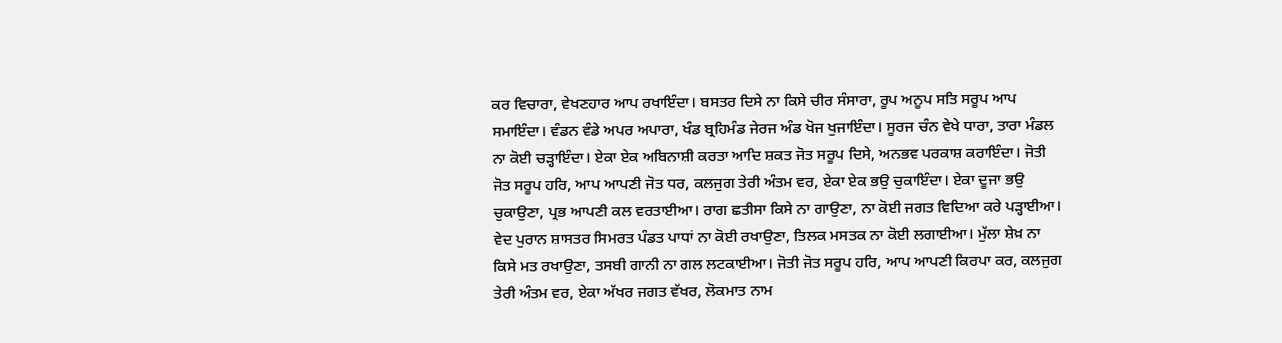ਕਰ ਵਿਚਾਰਾ, ਵੇਖਣਹਾਰ ਆਪ ਰਖਾਇੰਦਾ। ਬਸਤਰ ਦਿਸੇ ਨਾ ਕਿਸੇ ਚੀਰ ਸੰਸਾਰਾ, ਰੂਪ ਅਨੂਪ ਸਤਿ ਸਰੂਪ ਆਪ ਸਮਾਇੰਦਾ। ਵੰਡਨ ਵੰਡੇ ਅਪਰ ਅਪਾਰਾ, ਖੰਡ ਬ੍ਰਹਿਮੰਡ ਜੇਰਜ ਅੰਡ ਖੋਜ ਖੁਜਾਇੰਦਾ। ਸੂਰਜ ਚੰਨ ਵੇਖੇ ਧਾਰਾ, ਤਾਰਾ ਮੰਡਲ ਨਾ ਕੋਈ ਚੜ੍ਹਾਇੰਦਾ। ਏਕਾ ਏਕ ਅਬਿਨਾਸ਼ੀ ਕਰਤਾ ਆਦਿ ਸ਼ਕਤ ਜੋਤ ਸਰੂਪ ਦਿਸੇ, ਅਨਭਵ ਪਰਕਾਸ਼ ਕਰਾਇੰਦਾ। ਜੋਤੀ ਜੋਤ ਸਰੂਪ ਹਰਿ, ਆਪ ਆਪਣੀ ਜੋਤ ਧਰ, ਕਲਜੁਗ ਤੇਰੀ ਅੰਤਮ ਵਰ, ਏਕਾ ਏਕ ਭਉ ਚੁਕਾਇੰਦਾ। ਏਕਾ ਦੂਜਾ ਭਉ ਚੁਕਾਉਣਾ, ਪ੍ਰਭ ਆਪਣੀ ਕਲ ਵਰਤਾਈਆ। ਰਾਗ ਛਤੀਸਾ ਕਿਸੇ ਨਾ ਗਾਉਣਾ, ਨਾ ਕੋਈ ਜਗਤ ਵਿਦਿਆ ਕਰੇ ਪੜ੍ਹਾਈਆ। ਵੇਦ ਪੁਰਾਨ ਸ਼ਾਸਤਰ ਸਿਮਰਤ ਪੰਡਤ ਪਾਧਾਂ ਨਾ ਕੋਈ ਰਖਾਉਣਾ, ਤਿਲਕ ਮਸਤਕ ਨਾ ਕੋਈ ਲਗਾਈਆ। ਮੁੱਲਾ ਸ਼ੇਖ਼ ਨਾ ਕਿਸੇ ਮਤ ਰਖਾਉਣਾ, ਤਸਬੀ ਗਾਨੀ ਨਾ ਗਲ ਲਟਕਾਈਆ। ਜੋਤੀ ਜੋਤ ਸਰੂਪ ਹਰਿ, ਆਪ ਆਪਣੀ ਕਿਰਪਾ ਕਰ, ਕਲਜੁਗ ਤੇਰੀ ਅੰਤਮ ਵਰ, ਏਕਾ ਅੱਖਰ ਜਗਤ ਵੱਖਰ, ਲੋਕਮਾਤ ਨਾਮ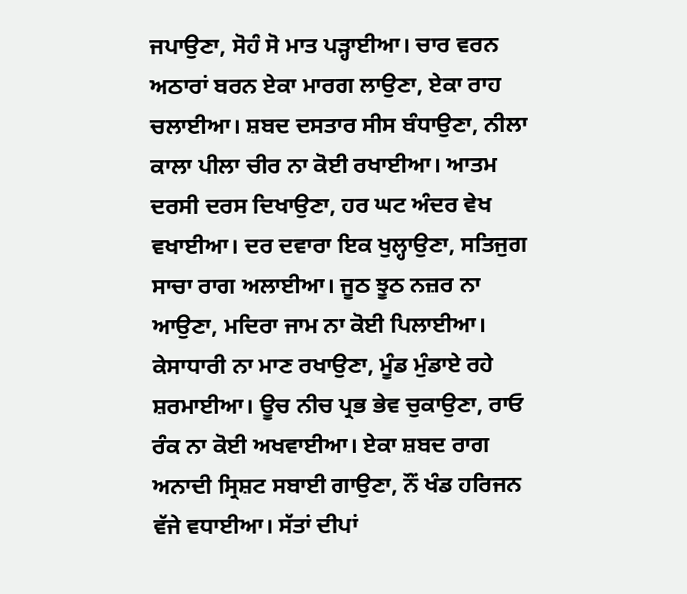ਜਪਾਉਣਾ, ਸੋਹੰ ਸੋ ਮਾਤ ਪੜ੍ਹਾਈਆ। ਚਾਰ ਵਰਨ ਅਠਾਰਾਂ ਬਰਨ ਏਕਾ ਮਾਰਗ ਲਾਉਣਾ, ਏਕਾ ਰਾਹ ਚਲਾਈਆ। ਸ਼ਬਦ ਦਸਤਾਰ ਸੀਸ ਬੰਧਾਉਣਾ, ਨੀਲਾ ਕਾਲਾ ਪੀਲਾ ਚੀਰ ਨਾ ਕੋਈ ਰਖਾਈਆ। ਆਤਮ ਦਰਸੀ ਦਰਸ ਦਿਖਾਉਣਾ, ਹਰ ਘਟ ਅੰਦਰ ਵੇਖ ਵਖਾਈਆ। ਦਰ ਦਵਾਰਾ ਇਕ ਖੁਲ੍ਹਾਉਣਾ, ਸਤਿਜੁਗ ਸਾਚਾ ਰਾਗ ਅਲਾਈਆ। ਜੂਠ ਝੂਠ ਨਜ਼ਰ ਨਾ ਆਉਣਾ, ਮਦਿਰਾ ਜਾਮ ਨਾ ਕੋਈ ਪਿਲਾਈਆ। ਕੇਸਾਧਾਰੀ ਨਾ ਮਾਣ ਰਖਾਉਣਾ, ਮੂੰਡ ਮੁੰਡਾਏ ਰਹੇ ਸ਼ਰਮਾਈਆ। ਊਚ ਨੀਚ ਪ੍ਰਭ ਭੇਵ ਚੁਕਾਉਣਾ, ਰਾਓ ਰੰਕ ਨਾ ਕੋਈ ਅਖਵਾਈਆ। ਏਕਾ ਸ਼ਬਦ ਰਾਗ ਅਨਾਦੀ ਸ੍ਰਿਸ਼ਟ ਸਬਾਈ ਗਾਉਣਾ, ਨੌਂ ਖੰਡ ਹਰਿਜਨ ਵੱਜੇ ਵਧਾਈਆ। ਸੱਤਾਂ ਦੀਪਾਂ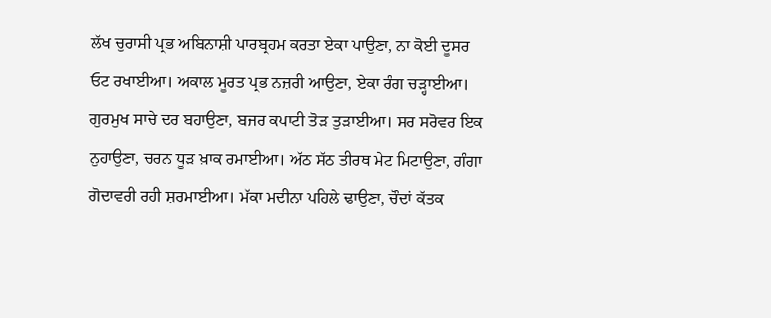ਲੱਖ ਚੁਰਾਸੀ ਪ੍ਰਭ ਅਬਿਨਾਸ਼ੀ ਪਾਰਬ੍ਰਹਮ ਕਰਤਾ ਏਕਾ ਪਾਉਣਾ, ਨਾ ਕੋਈ ਦੂਸਰ ਓਟ ਰਖਾਈਆ। ਅਕਾਲ ਮੂਰਤ ਪ੍ਰਭ ਨਜ਼ਰੀ ਆਉਣਾ, ਏਕਾ ਰੰਗ ਚੜ੍ਹਾਈਆ। ਗੁਰਮੁਖ ਸਾਚੇ ਦਰ ਬਹਾਉਣਾ, ਬਜਰ ਕਪਾਟੀ ਤੋੜ ਤੁੜਾਈਆ। ਸਰ ਸਰੋਵਰ ਇਕ ਨੁਹਾਉਣਾ, ਚਰਨ ਧੂੜ ਖ਼ਾਕ ਰਮਾਈਆ। ਅੱਠ ਸੱਠ ਤੀਰਥ ਮੇਟ ਮਿਟਾਉਣਾ, ਗੰਗਾ ਗੋਦਾਵਰੀ ਰਹੀ ਸ਼ਰਮਾਈਆ। ਮੱਕਾ ਮਦੀਨਾ ਪਹਿਲੇ ਢਾਉਣਾ, ਚੌਦਾਂ ਕੱਤਕ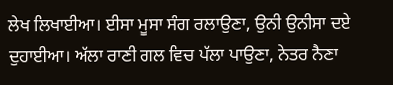ਲੇਖ ਲਿਖਾਈਆ। ਈਸਾ ਮੂਸਾ ਸੰਗ ਰਲਾਉਣਾ, ਉਨੀ ਉਨੀਸਾ ਦਏ ਦੁਹਾਈਆ। ਅੱਲਾ ਰਾਣੀ ਗਲ ਵਿਚ ਪੱਲਾ ਪਾਉਣਾ, ਨੇਤਰ ਨੈਣਾ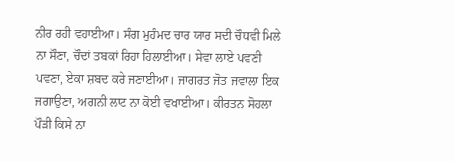ਨੀਰ ਰਹੀ ਵਹਾਈਆ। ਸੰਗ ਮੁਹੰਮਦ ਚਾਰ ਯਾਰ ਸਦੀ ਚੌਧਵੀ ਮਿਲੇ ਨਾ ਸੌਣਾ, ਚੌਦਾਂ ਤਬਕਾਂ ਰਿਹਾ ਹਿਲਾਈਆ। ਸੇਵਾ ਲਾਏ ਪਵਣੀ ਪਵਣਾ, ਏਕਾ ਸ਼ਬਦ ਕਰੇ ਜਣਾਈਆ। ਜਾਗਰਤ ਜੋਤ ਜਵਾਲਾ ਇਕ ਜਗਾਉਣਾ, ਅਗਨੀ ਲਾਟ ਨਾ ਕੋਈ ਵਖਾਈਆ। ਕੀਰਤਨ ਸੋਹਲਾ ਪੌੜੀ ਕਿਸੇ ਨਾ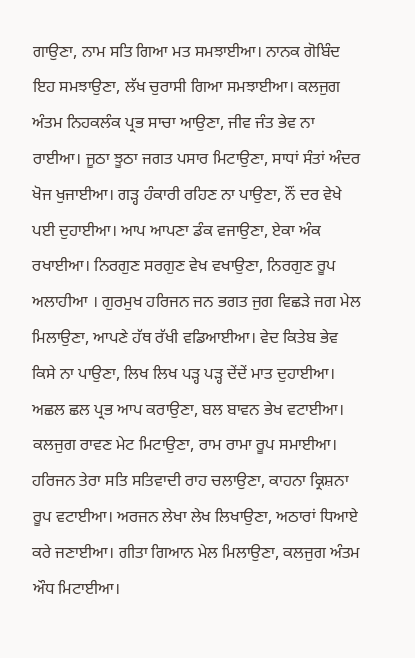ਗਾਉਣਾ, ਨਾਮ ਸਤਿ ਗਿਆ ਮਤ ਸਮਝਾਈਆ। ਨਾਨਕ ਗੋਬਿੰਦ ਇਹ ਸਮਝਾਉਣਾ, ਲੱਖ ਚੁਰਾਸੀ ਗਿਆ ਸਮਝਾਈਆ। ਕਲਜੁਗ ਅੰਤਮ ਨਿਹਕਲੰਕ ਪ੍ਰਭ ਸਾਚਾ ਆਉਣਾ, ਜੀਵ ਜੰਤ ਭੇਵ ਨਾ ਰਾਈਆ। ਜੂਠਾ ਝੂਠਾ ਜਗਤ ਪਸਾਰ ਮਿਟਾਉਣਾ, ਸਾਧਾਂ ਸੰਤਾਂ ਅੰਦਰ ਖੋਜ ਖੁਜਾਈਆ। ਗੜ੍ਹ ਹੰਕਾਰੀ ਰਹਿਣ ਨਾ ਪਾਉਣਾ, ਨੌਂ ਦਰ ਵੇਖੇ ਪਈ ਦੁਹਾਈਆ। ਆਪ ਆਪਣਾ ਡੰਕ ਵਜਾਉਣਾ, ਏਕਾ ਅੰਕ ਰਖਾਈਆ। ਨਿਰਗੁਣ ਸਰਗੁਣ ਵੇਖ ਵਖਾਉਣਾ, ਨਿਰਗੁਣ ਰੂਪ ਅਲਾਹੀਆ । ਗੁਰਮੁਖ ਹਰਿਜਨ ਜਨ ਭਗਤ ਜੁਗ ਵਿਛੜੇ ਜਗ ਮੇਲ ਮਿਲਾਉਣਾ, ਆਪਣੇ ਹੱਥ ਰੱਖੀ ਵਡਿਆਈਆ। ਵੇਦ ਕਿਤੇਬ ਭੇਵ ਕਿਸੇ ਨਾ ਪਾਉਣਾ, ਲਿਖ ਲਿਖ ਪੜ੍ਹ ਪੜ੍ਹ ਦੇਂਦੇਂ ਮਾਤ ਦੁਹਾਈਆ। ਅਛਲ ਛਲ ਪ੍ਰਭ ਆਪ ਕਰਾਉਣਾ, ਬਲ ਬਾਵਨ ਭੇਖ ਵਟਾਈਆ। ਕਲਜੁਗ ਰਾਵਣ ਮੇਟ ਮਿਟਾਉਣਾ, ਰਾਮ ਰਾਮਾ ਰੂਪ ਸਮਾਈਆ। ਹਰਿਜਨ ਤੇਰਾ ਸਤਿ ਸਤਿਵਾਦੀ ਰਾਹ ਚਲਾਉਣਾ, ਕਾਹਨਾ ਕ੍ਰਿਸ਼ਨਾ ਰੂਪ ਵਟਾਈਆ। ਅਰਜਨ ਲੇਖਾ ਲੇਖ ਲਿਖਾਉਣਾ, ਅਠਾਰਾਂ ਧਿਆਏ ਕਰੇ ਜਣਾਈਆ। ਗੀਤਾ ਗਿਆਨ ਮੇਲ ਮਿਲਾਉਣਾ, ਕਲਜੁਗ ਅੰਤਮ ਔਧ ਮਿਟਾਈਆ।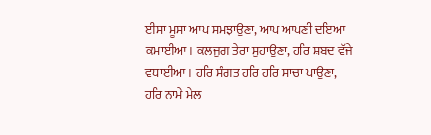ਈਸਾ ਮੂਸਾ ਆਪ ਸਮਝਾਉਣਾ, ਆਪ ਆਪਣੀ ਦਇਆ ਕਮਾਈਆ। ਕਲਜੁਗ ਤੇਰਾ ਸੁਹਾਉਣਾ, ਹਰਿ ਸ਼ਬਦ ਵੱਜੇ ਵਧਾਈਆ। ਹਰਿ ਸੰਗਤ ਹਰਿ ਹਰਿ ਸਾਚਾ ਪਾਉਣਾ, ਹਰਿ ਨਾਮੇ ਮੇਲ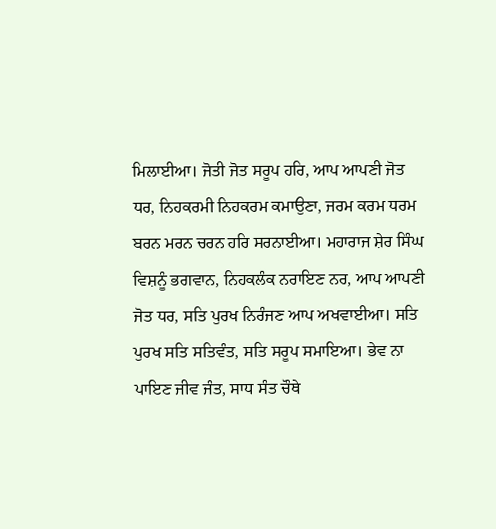ਮਿਲਾਈਆ। ਜੋਤੀ ਜੋਤ ਸਰੂਪ ਹਰਿ, ਆਪ ਆਪਣੀ ਜੋਤ ਧਰ, ਨਿਹਕਰਮੀ ਨਿਹਕਰਮ ਕਮਾਉਣਾ, ਜਰਮ ਕਰਮ ਧਰਮ ਬਰਨ ਮਰਨ ਚਰਨ ਹਰਿ ਸਰਨਾਈਆ। ਮਹਾਰਾਜ ਸ਼ੇਰ ਸਿੰਘ ਵਿਸ਼ਨੂੰ ਭਗਵਾਨ, ਨਿਹਕਲੰਕ ਨਰਾਇਣ ਨਰ, ਆਪ ਆਪਣੀ ਜੋਤ ਧਰ, ਸਤਿ ਪੁਰਖ ਨਿਰੰਜਣ ਆਪ ਅਖਵਾਈਆ। ਸਤਿ ਪੁਰਖ ਸਤਿ ਸਤਿਵੰਤ, ਸਤਿ ਸਰੂਪ ਸਮਾਇਆ। ਭੇਵ ਨਾ ਪਾਇਣ ਜੀਵ ਜੰਤ, ਸਾਧ ਸੰਤ ਚੌਥੇ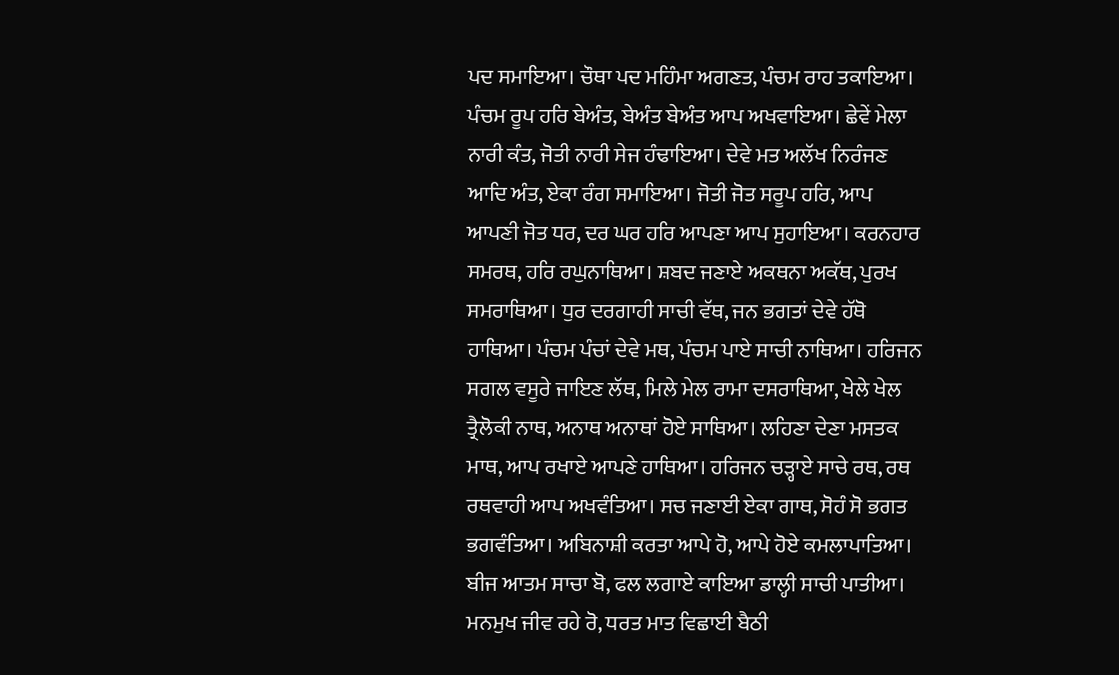ਪਦ ਸਮਾਇਆ। ਚੌਥਾ ਪਦ ਮਹਿੰਮਾ ਅਗਣਤ, ਪੰਚਮ ਰਾਹ ਤਕਾਇਆ। ਪੰਚਮ ਰੂਪ ਹਰਿ ਬੇਅੰਤ, ਬੇਅੰਤ ਬੇਅੰਤ ਆਪ ਅਖਵਾਇਆ। ਛੇਵੇਂ ਮੇਲਾ ਨਾਰੀ ਕੰਤ, ਜੋਤੀ ਨਾਰੀ ਸੇਜ ਹੰਢਾਇਆ। ਦੇਵੇ ਮਤ ਅਲੱਖ ਨਿਰੰਜਣ ਆਦਿ ਅੰਤ, ਏਕਾ ਰੰਗ ਸਮਾਇਆ। ਜੋਤੀ ਜੋਤ ਸਰੂਪ ਹਰਿ, ਆਪ ਆਪਣੀ ਜੋਤ ਧਰ, ਦਰ ਘਰ ਹਰਿ ਆਪਣਾ ਆਪ ਸੁਹਾਇਆ। ਕਰਨਹਾਰ ਸਮਰਥ, ਹਰਿ ਰਘੁਨਾਥਿਆ। ਸ਼ਬਦ ਜਣਾਏ ਅਕਥਨਾ ਅਕੱਥ, ਪੁਰਖ ਸਮਰਾਥਿਆ। ਧੁਰ ਦਰਗਾਹੀ ਸਾਚੀ ਵੱਥ, ਜਨ ਭਗਤਾਂ ਦੇਵੇ ਹੱਥੋ ਹਾਥਿਆ। ਪੰਚਮ ਪੰਚਾਂ ਦੇਵੇ ਮਥ, ਪੰਚਮ ਪਾਏ ਸਾਚੀ ਨਾਥਿਆ। ਹਰਿਜਨ ਸਗਲ ਵਸੂਰੇ ਜਾਇਣ ਲੱਥ, ਮਿਲੇ ਮੇਲ ਰਾਮਾ ਦਸਰਾਥਿਆ, ਖੇਲੇ ਖੇਲ ਤ੍ਰੈਲੋਕੀ ਨਾਥ, ਅਨਾਥ ਅਨਾਥਾਂ ਹੋਏ ਸਾਥਿਆ। ਲਹਿਣਾ ਦੇਣਾ ਮਸਤਕ ਮਾਥ, ਆਪ ਰਖਾਏ ਆਪਣੇ ਹਾਥਿਆ। ਹਰਿਜਨ ਚੜ੍ਹਾਏ ਸਾਚੇ ਰਥ, ਰਥ ਰਥਵਾਹੀ ਆਪ ਅਖਵੰਤਿਆ। ਸਚ ਜਣਾਈ ਏਕਾ ਗਾਥ, ਸੋਹੰ ਸੋ ਭਗਤ ਭਗਵੰਤਿਆ। ਅਬਿਨਾਸ਼ੀ ਕਰਤਾ ਆਪੇ ਹੋ, ਆਪੇ ਹੋਏ ਕਮਲਾਪਾਤਿਆ। ਬੀਜ ਆਤਮ ਸਾਚਾ ਬੋ, ਫਲ ਲਗਾਏ ਕਾਇਆ ਡਾਲ੍ਹੀ ਸਾਚੀ ਪਾਤੀਆ। ਮਨਮੁਖ ਜੀਵ ਰਹੇ ਰੋ, ਧਰਤ ਮਾਤ ਵਿਛਾਈ ਬੈਠੀ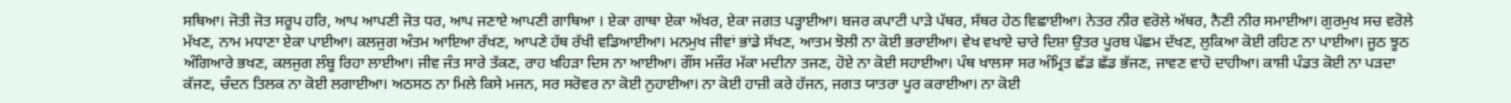ਸਥਿਆ। ਜੋਤੀ ਜੋਤ ਸਰੂਪ ਹਰਿ, ਆਪ ਆਪਣੀ ਜੋਤ ਧਰ, ਆਪ ਜਣਾਏ ਆਪਣੀ ਗਾਥਿਆ । ਏਕਾ ਗਾਥਾ ਏਕਾ ਅੱਖਰ, ਏਕਾ ਜਗਤ ਪੜ੍ਹਾਈਆ। ਬਜਰ ਕਪਾਟੀ ਪਾੜੇ ਪੱਥਰ, ਸੱਥਰ ਹੇਠ ਵਿਛਾਈਆ। ਨੇਤਰ ਨੀਰ ਵਰੋਲੇ ਅੱਥਰ, ਨੈਣੀ ਨੀਰ ਸਮਾਈਆ। ਗੁਰਮੁਖ ਸਚ ਵਰੋਲੇ ਮੱਖਣ, ਨਾਮ ਮਧਾਣਾ ਏਕਾ ਪਾਈਆ। ਕਲਜੁਗ ਅੰਤਮ ਆਇਆ ਰੱਖਣ, ਆਪਣੇ ਹੱਥ ਰੱਖੀ ਵਡਿਆਈਆ। ਮਨਮੁਖ ਜੀਵਾਂ ਭਾਂਡੇ ਸੱਖਣ, ਆਤਮ ਝੋਲੀ ਨਾ ਕੋਈ ਭਰਾਈਆ। ਵੇਖ ਵਖਾਏ ਚਾਰੇ ਦਿਸ਼ਾ ਉਤਰ ਪੂਰਬ ਪੱਛਮ ਦੱਖਣ, ਲੁਕਿਆ ਕੋਈ ਰਹਿਣ ਨਾ ਪਾਈਆ। ਜੂਠ ਝੂਠ ਅੰਗਿਆਰੇ ਭਖਣ, ਕਲਜੁਗ ਲੰਬੂ ਰਿਹਾ ਲਾਈਆ। ਜੀਵ ਜੰਤ ਸਾਰੇ ਤੱਕਣ, ਰਾਹ ਖਹਿੜਾ ਦਿਸ ਨਾ ਆਈਆ। ਗੌਂਸ ਮਜ਼ੌਰ ਮੱਕਾ ਮਦੀਨਾ ਤਜਣ, ਹੋਏ ਨਾ ਕੋਈ ਸਹਾਈਆ। ਪੰਥ ਖਾਲਸਾ ਸਰ ਅੰਮ੍ਰਿਤ ਛੱਡ ਛੱਡ ਭੱਜਣ, ਜਾਵਣ ਵਾਹੋ ਦਾਹੀਆ। ਕਾਸ਼ੀ ਪੰਡਤ ਕੋਈ ਨਾ ਪੜਦਾ ਕੱਜਣ, ਚੰਦਨ ਤਿਲਕ ਨਾ ਕੋਈ ਲਗਾਈਆ। ਅਠਸਠ ਨਾ ਮਿਲੇ ਕਿਸੇ ਮਜਨ, ਸਰ ਸਰੋਵਰ ਨਾ ਕੋਈ ਨੁਹਾਈਆ। ਨਾ ਕੋਈ ਹਾਜ਼ੀ ਕਰੇ ਹੱਜਨ, ਜਗਤ ਯਾਤਰਾ ਪੂਰ ਕਰਾਈਆ। ਨਾ ਕੋਈ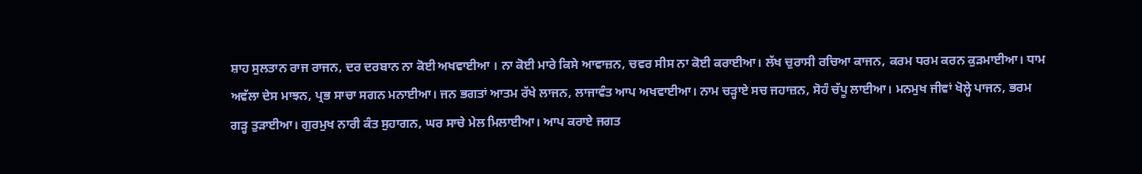ਸ਼ਾਹ ਸੁਲਤਾਨ ਰਾਜ ਰਾਜਨ, ਦਰ ਦਰਬਾਨ ਨਾ ਕੋਈ ਅਖਵਾਈਆ । ਨਾ ਕੋਈ ਮਾਰੇ ਕਿਸੇ ਆਵਾਜ਼ਨ, ਚਵਰ ਸੀਸ ਨਾ ਕੋਈ ਕਰਾਈਆ। ਲੱਖ ਚੁਰਾਸੀ ਰਚਿਆ ਕਾਜਨ, ਕਰਮ ਧਰਮ ਕਰਨ ਕੁੜਮਾਈਆ। ਧਾਮ ਅਵੱਲਾ ਦੇਸ ਮਾਝਨ, ਪ੍ਰਭ ਸਾਚਾ ਸਗਨ ਮਨਾਈਆ। ਜਨ ਭਗਤਾਂ ਆਤਮ ਰੱਖੇ ਲਾਜਨ, ਲਾਜਾਵੰਤ ਆਪ ਅਖਵਾਈਆ। ਨਾਮ ਚੜ੍ਹਾਏ ਸਚ ਜਹਾਜ਼ਨ, ਸੋਹੰ ਚੱਪੂ ਲਾਈਆ। ਮਨਮੁਖ ਜੀਵਾਂ ਖੋਲ੍ਹੇ ਪਾਜਨ, ਭਰਮ ਗੜ੍ਹ ਤੁੜਾਈਆ। ਗੁਰਮੁਖ ਨਾਰੀ ਕੰਤ ਸੁਹਾਗਨ, ਘਰ ਸਾਚੇ ਮੇਲ ਮਿਲਾਈਆ। ਆਪ ਕਰਾਏ ਜਗਤ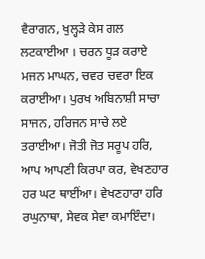ਵੈਰਾਗਨ, ਖੁਲ੍ਹੜੇ ਕੇਸ ਗਲ ਲਟਕਾਈਆ । ਚਰਨ ਧੂੜ ਕਰਾਏ ਮਜਨ ਮਾਘਨ, ਚਵਰ ਚਵਰਾ ਇਕ ਕਰਾਈਆ। ਪੁਰਖ ਅਬਿਨਾਸ਼ੀ ਸਾਚਾ ਸਾਜਨ, ਹਰਿਜਨ ਸਾਚੇ ਲਏ ਤਰਾਈਆ। ਜੋਤੀ ਜੋਤ ਸਰੂਪ ਹਰਿ, ਆਪ ਆਪਣੀ ਕਿਰਪਾ ਕਰ, ਵੇਖਣਹਾਰ ਹਰ ਘਟ ਥਾਈਂਆ। ਵੇਖਣਹਾਰਾ ਹਰਿ ਰਘੁਨਾਥਾ, ਸੇਵਕ ਸੇਵਾ ਕਮਾਇੰਦਾ।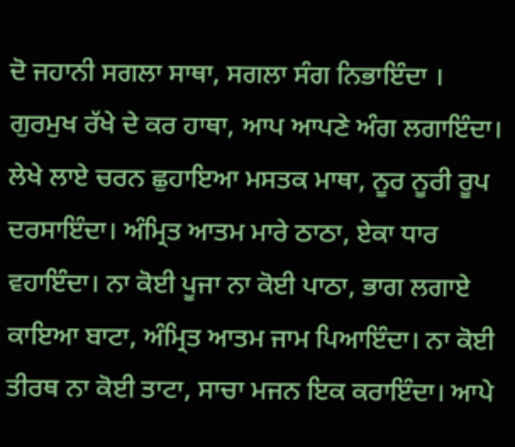ਦੋ ਜਹਾਨੀ ਸਗਲਾ ਸਾਥਾ, ਸਗਲਾ ਸੰਗ ਨਿਭਾਇੰਦਾ । ਗੁਰਮੁਖ ਰੱਖੇ ਦੇ ਕਰ ਹਾਥਾ, ਆਪ ਆਪਣੇ ਅੰਗ ਲਗਾਇੰਦਾ। ਲੇਖੇ ਲਾਏ ਚਰਨ ਛੁਹਾਇਆ ਮਸਤਕ ਮਾਥਾ, ਨੂਰ ਨੂਰੀ ਰੂਪ ਦਰਸਾਇੰਦਾ। ਅੰਮ੍ਰਿਤ ਆਤਮ ਮਾਰੇ ਠਾਠਾ, ਏਕਾ ਧਾਰ ਵਹਾਇੰਦਾ। ਨਾ ਕੋਈ ਪੂਜਾ ਨਾ ਕੋਈ ਪਾਠਾ, ਭਾਗ ਲਗਾਏ ਕਾਇਆ ਬਾਟਾ, ਅੰਮ੍ਰਿਤ ਆਤਮ ਜਾਮ ਪਿਆਇੰਦਾ। ਨਾ ਕੋਈ ਤੀਰਥ ਨਾ ਕੋਈ ਤਾਟਾ, ਸਾਚਾ ਮਜਨ ਇਕ ਕਰਾਇੰਦਾ। ਆਪੇ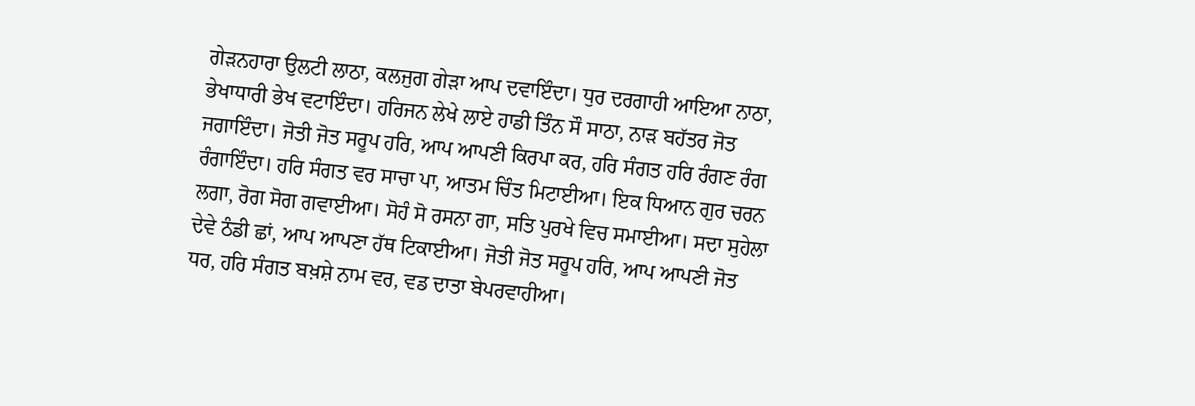ਗੇੜਨਹਾਰਾ ਉਲਟੀ ਲਾਠਾ, ਕਲਜੁਗ ਗੇੜਾ ਆਪ ਦਵਾਇੰਦਾ। ਧੁਰ ਦਰਗਾਹੀ ਆਇਆ ਨਾਠਾ, ਭੇਖਾਧਾਰੀ ਭੇਖ ਵਟਾਇੰਦਾ। ਹਰਿਜਨ ਲੇਖੇ ਲਾਏ ਹਾਡੀ ਤਿੰਨ ਸੌ ਸਾਠਾ, ਨਾੜ ਬਹੱਤਰ ਜੋਤ ਜਗਾਇੰਦਾ। ਜੋਤੀ ਜੋਤ ਸਰੂਪ ਹਰਿ, ਆਪ ਆਪਣੀ ਕਿਰਪਾ ਕਰ, ਹਰਿ ਸੰਗਤ ਹਰਿ ਰੰਗਣ ਰੰਗ ਰੰਗਾਇੰਦਾ। ਹਰਿ ਸੰਗਤ ਵਰ ਸਾਚਾ ਪਾ, ਆਤਮ ਚਿੰਤ ਮਿਟਾਈਆ। ਇਕ ਧਿਆਨ ਗੁਰ ਚਰਨ ਲਗਾ, ਰੋਗ ਸੋਗ ਗਵਾਈਆ। ਸੋਹੰ ਸੋ ਰਸਨਾ ਗਾ, ਸਤਿ ਪੁਰਖੇ ਵਿਚ ਸਮਾਈਆ। ਸਦਾ ਸੁਹੇਲਾ ਦੇਵੇ ਠੰਡੀ ਛਾਂ, ਆਪ ਆਪਣਾ ਹੱਥ ਟਿਕਾਈਆ। ਜੋਤੀ ਜੋਤ ਸਰੂਪ ਹਰਿ, ਆਪ ਆਪਣੀ ਜੋਤ ਧਰ, ਹਰਿ ਸੰਗਤ ਬਖ਼ਸ਼ੇ ਨਾਮ ਵਰ, ਵਡ ਦਾਤਾ ਬੇਪਰਵਾਹੀਆ।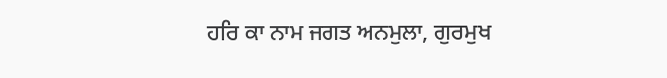ਹਰਿ ਕਾ ਨਾਮ ਜਗਤ ਅਨਮੁਲਾ, ਗੁਰਮੁਖ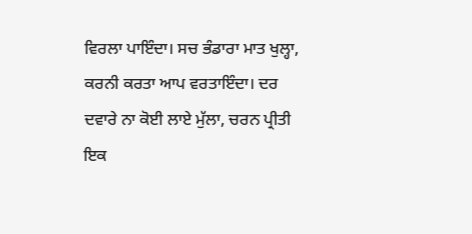ਵਿਰਲਾ ਪਾਇੰਦਾ। ਸਚ ਭੰਡਾਰਾ ਮਾਤ ਖੁਲ੍ਹਾ, ਕਰਨੀ ਕਰਤਾ ਆਪ ਵਰਤਾਇੰਦਾ। ਦਰ ਦਵਾਰੇ ਨਾ ਕੋਈ ਲਾਏ ਮੁੱਲਾ, ਚਰਨ ਪ੍ਰੀਤੀ ਇਕ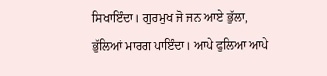ਸਿਖਾਇੰਦਾ। ਗੁਰਮੁਖ ਜੋ ਜਨ ਆਏ ਭੁੱਲਾ, ਭੁੱਲਿਆਂ ਮਾਰਗ ਪਾਇੰਦਾ। ਆਪੇ ਫੁਲਿਆ ਆਪੇ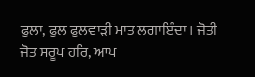ਫੁਲਾ, ਫੁਲ ਫੁਲਵਾੜੀ ਮਾਤ ਲਗਾਇੰਦਾ। ਜੋਤੀ ਜੋਤ ਸਰੂਪ ਹਰਿ, ਆਪ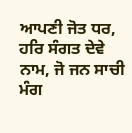ਆਪਣੀ ਜੋਤ ਧਰ, ਹਰਿ ਸੰਗਤ ਦੇਵੇ ਨਾਮ, ਜੋ ਜਨ ਸਾਚੀ ਮੰਗ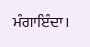ਮੰਗਾਇੰਦਾ।